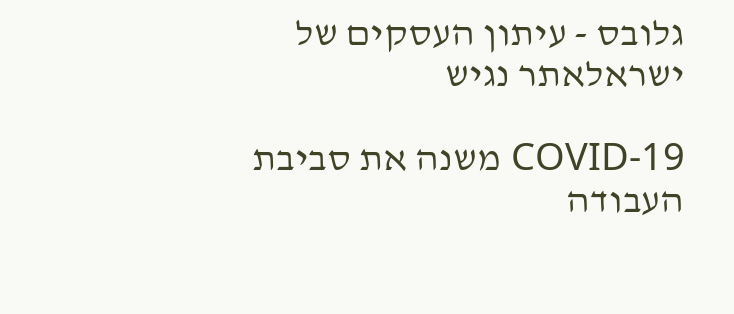גלובס - עיתון העסקים של ישראלאתר נגיש

COVID-19 משנה את סביבת העבודה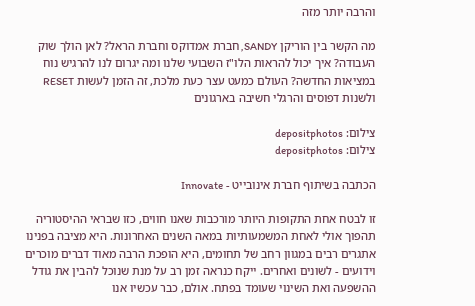והרבה יותר מזה

מה הקשר בין הוריקן SANDY, חברת אמדוקס וחברת הראל? לאן הולך שוק העבודה? איך יכול להראות הלו"ז השבועי שלנו ומה יגרום לנו להרגיש נוח במציאות החדשה? העולם כמעט עצר כעת מלכת, זה הזמן לעשות RESET ולשנות דפוסים והרגלי חשיבה בארגונים

צילום: depositphotos
צילום: depositphotos

הכתבה בשיתוף חברת אינובייט - Innovate

זו לבטח אחת התקופות היותר מורכבות שאנו חווים, כזו שבראי ההיסטוריה תהפוך אולי לאחת המשמעותיות במאה השנים האחרונות. היא מציבה בפנינו אתגרים רבים במגוון רחב של תחומים, היא הופכת הרבה מאוד דברים מוכרים וידועים - לשונים ואחרים. ייקח כנראה זמן רב על מנת שנוכל להבין את גודל ההשפעה ואת השינוי שעומד בפתח. אולם, כבר עכשיו אנו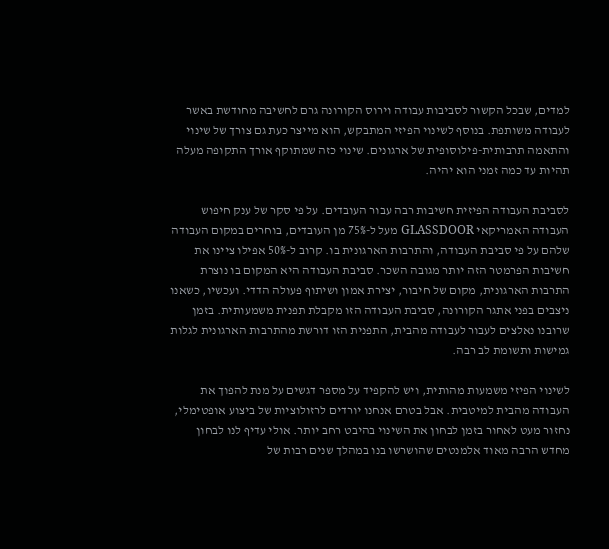למדים, שבכל הקשור לסביבות עבודה וירוס הקורונה גרם לחשיבה מחודשת באשר לעבודה משותפת. בנוסף לשינוי הפיזי המתבקש, הוא מייצר כעת גם צורך של שינוי והתאמה תרבותית-פילוסופית של ארגונים. שינוי כזה שמתוקף אורך התקופה מעלה תהיות עד כמה זמני הוא יהיה.

לסביבת העבודה הפיזית חשיבות רבה עבור העובדים. על פי סקר של ענק חיפוש העבודה האמריקאי GLASSDOOR מעל ל-75% מן העובדים, בוחרים במקום העבודה שלהם על פי סביבת העבודה, והתרבות הארגונית בו. קרוב ל-50% אפילו ציינו את חשיבות הפרמטר הזה יותר מגובה השכר. סביבת העבודה היא המקום בו נוצרת התרבות הארגונית, מקום של חיבור, יצירת אמון ושיתוף פעולה הדדי. ועכשיו, כשאנו ניצבים בפני אתגר הקורונה, סביבת העבודה הזו מקבלת תפנית משמעותית. בזמן שרובנו נאלצים לעבור לעבודה מהבית, התפנית הזו דורשת מהתרבות הארגונית לגלות גמישות ותשומת לב רבה.

לשינוי הפיזי משמעות מהותית, ויש להקפיד על מספר דגשים על מנת להפוך את העבודה מהבית למיטבית. אבל בטרם אנחנו יורדים לרזולוציות של ביצוע אופטימלי, נחזור מעט לאחור בזמן לבחון את השינוי בהיבט רחב יותר. אולי עדיף לנו לבחון מחדש הרבה מאוד אלמנטים שהושרשו בנו במהלך שנים רבות של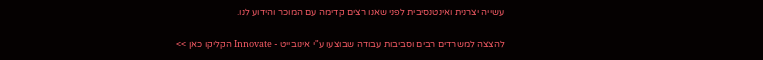עשייה יצרנית ואינטנסיבית לפני שאנו רצים קדימה עם המוכר והידוע לנו.

להצצה למשרדים רבים וסביבות עבודה שבוצעו ע"י אינובייט - Innovate הקליקו כאן >>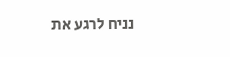נניח לרגע את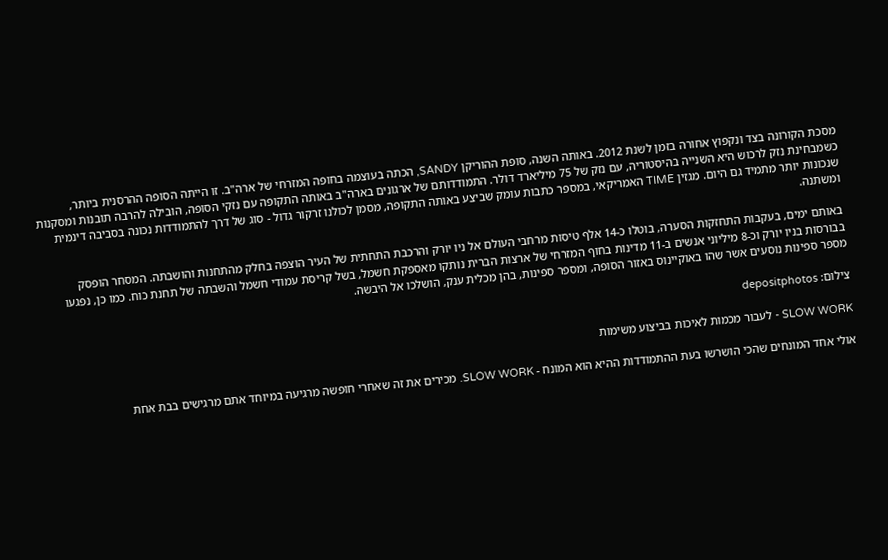מסכת הקורונה בצד ונקפוץ אחורה בזמן לשנת 2012. באותה השנה, סופת ההוריקן SANDY, הכתה בעוצמה בחופה המזרחי של ארה"ב. זו הייתה הסופה ההרסנית ביותר, כשמבחינת נזק לרכוש היא השנייה בהיסטוריה, עם נזק של 75 מיליארד דולר. התמודדותם של ארגונים בארה"ב באותה התקופה עם נזקי הסופה, הובילה להרבה תובנות ומסקנות שנכונות יותר מתמיד גם היום. מגזין TIME האמריקאי, במספר כתבות עומק שביצע באותה התקופה, מסמן לכולנו זרקור גדול - סוג של דרך להתמודדות נכונה בסביבה דינמית ומשתנה.

באותם ימים, בעקבות התחזקות הסערה, בוטלו כ-14 אלף טיסות מרחבי העולם אל ניו יורק והרכבת התחתית של העיר הוצפה בחלק מהתחנות והושבתה. המסחר הופסק בבורסות בניו יורק וכ-8 מיליוני אנשים ב-11 מדינות בחוף המזרחי של ארצות הברית נותקו מאספקת חשמל, בשל קריסת עמודי חשמל והשבתה של תחנת כוח. כמו כן, נפגעו מספר ספינות נוסעים אשר שהו באוקיינוס באזור הסופה, ומספר ספינות, בהן מכלית ענק, הושלכו אל היבשה.

צילום: depositphotos

SLOW WORK - לעבור מכמות לאיכות בביצוע משימות

אולי אחד המונחים שהכי הושרשו בעת ההתמודדות ההיא הוא המונח - SLOW WORK. מכירים את זה שאחרי חופשה מרגיעה במיוחד אתם מרגישים בבת אחת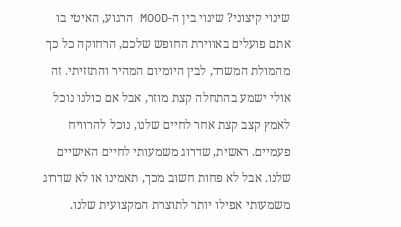שינוי קיצוני? שינוי בין ה-MOOD הרגוע, האיטי בו אתם פועלים באווירת החופש שלכם, הרחוקה כל כך מהמולת המשרד, לבין היומיום המהיר והתזזיתי. זה אולי ישמע בהתחלה קצת מוזר, אבל אם כולנו נוכל לאמץ קצב קצת אחר לחיים שלנו, נוכל להרוויח פעמיים. ראשית, שדרוג משמעותי לחיים האישיים שלנו. אבל לא פחות חשוב מכך, תאמינו או לא שדרוג משמעותי אפילו יותר לתוצרת המקצועית שלנו.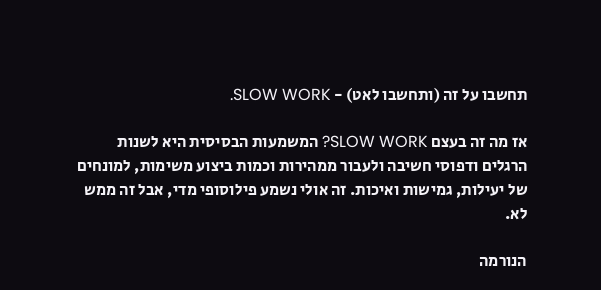תחשבו על זה (ותחשבו לאט) - SLOW WORK.

אז מה זה בעצם SLOW WORK? המשמעות הבסיסית היא לשנות הרגלים ודפוסי חשיבה ולעבור ממהירות וכמות ביצוע משימות, למונחים של יעילות, גמישות ואיכות. זה אולי נשמע פילוסופי מדי, אבל זה ממש לא.

הנורמה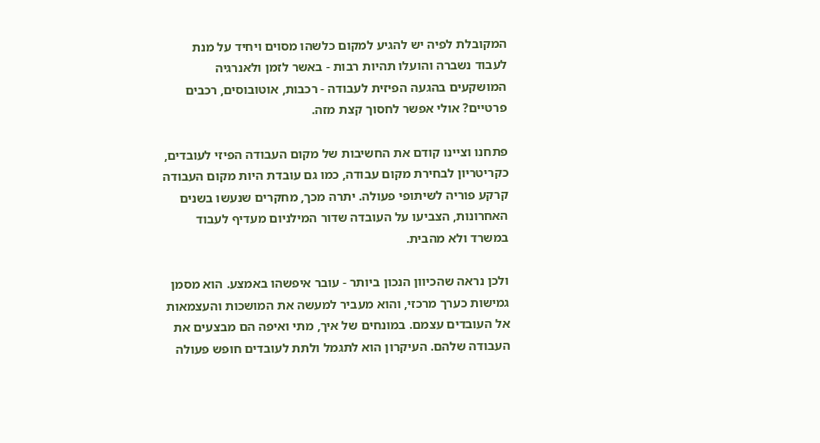המקובלת לפיה יש להגיע למקום כלשהו מסוים ויחיד על מנת לעבוד נשברה והועלו תהיות רבות - באשר לזמן ולאנרגיה המושקעים בהגעה הפיזית לעבודה - רכבות, אוטובוסים, רכבים פרטיים? אולי אפשר לחסוך קצת מזה.

פתחנו וציינו קודם את החשיבות של מקום העבודה הפיזי לעובדים, כקריטריון לבחירת מקום עבודה, כמו גם עובדת היות מקום העבודה קרקע פוריה לשיתופי פעולה. יתרה מכך, מחקרים שנעשו בשנים האחרונות, הצביעו על העובדה שדור המילניום מעדיף לעבוד במשרד ולא מהבית.

ולכן נראה שהכיוון הנכון ביותר - עובר איפשהו באמצע. הוא מסמן גמישות כערך מרכזי, והוא מעביר למעשה את המושכות והעצמאות אל העובדים עצמם. במונחים של איך, מתי ואיפה הם מבצעים את העבודה שלהם. העיקרון הוא לתגמל ולתת לעובדים חופש פעולה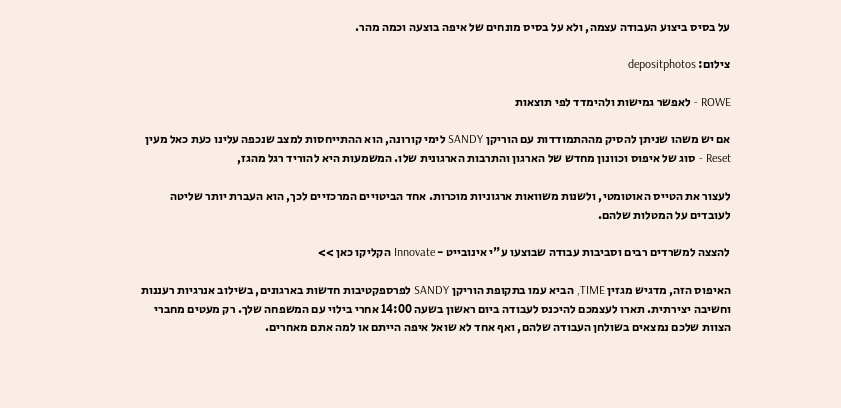על בסיס ביצוע העבודה עצמה, ולא על בסיס מונחים של איפה בוצעה וכמה מהר.

צילום: depositphotos

ROWE - לאפשר גמישות ולהימדד לפי תוצאות

אם יש משהו שניתן להסיק מההתמודדות עם הוריקן SANDY לימי קורונה, הוא ההתייחסות למצב שנכפה עלינו כעת כאל מעין Reset - סוג של איפוס וכוונון מחדש של הארגון והתרבות הארגונית שלו. המשמעות היא להוריד רגל מהגז,

לעצור את הטייס האוטומטי, ולשנות משוואות ארגוניות מוכרות. אחד הביטויים המרכזיים לכך, הוא העברת יותר שליטה לעובדים על המטלות שלהם.

להצצה למשרדים רבים וסביבות עבודה שבוצעו ע"י אינובייט - Innovate הקליקו כאן >>

האיפוס הזה, מדגיש מגזין TIME, הביא עמו בתקופת הוריקן SANDY לפרספקטיבות חדשות בארגונים, בשילוב אנרגיות רעננות וחשיבה יצירתית. תארו לעצמכם להיכנס לעבודה ביום ראשון בשעה 14:00 אחרי בילוי עם המשפחה שלך. רק מעטים מחברי הצוות שלכם נמצאים בשולחן העבודה שלהם, ואף אחד לא שואל איפה הייתם או למה אתם מאחרים.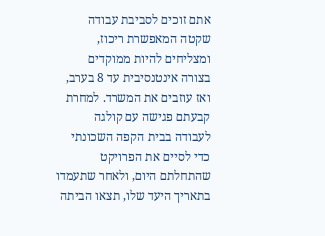אתם זוכים לסביבת עבודה שקטה המאפשרת ריכוז, ומצליחים להיות ממוקדים בצורה אינטנסיבית עד 8 בערב, ואז עוזבים את המשרד. למחרת קבעתם פגישה עם קולגה לעבודה בבית הקפה השכונתי כדי לסיים את הפרויקט שהתחלתם היום, ולאחר שתעמדו בתאריך היעד שלו, תצאו הביתה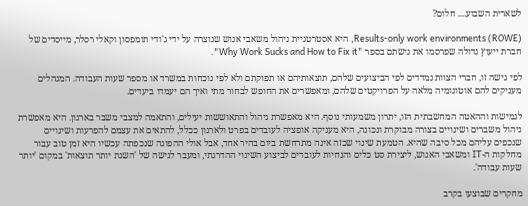לשארית השבוע.... חלום?

Results-only work environments (ROWE), היא אסטרטגיית ניהול משאבי אנוש שנוצרה על ידי ג'ודי תומפסון וקאלי רסלר, מייסדים של חברת ייעוץ גדולה שפרסמו את גישתם בספר "Why Work Sucks and How to Fix it".

לפי גישה זו, חברי הצוות נמדדים לפי הביצועים שלהם, תוצאותיהם או תפוקתם ולא לפי נוכחות במשרד או מספר שעות העבודה. המנהלים מעניקים להם אוטונומיה מלאה על הפרויקטים שלהם, ומאפשרים את החופש לבחור מתי ואיך הם יעמדו ביעדים.

לגמישות וההאטה המחשבתית הזו, יתרון משמעותי נוסף. היא מאפשרת ניהול והתאוששות יעילים, והתאמה למצבי משבר בארגון. היא מאפשרת ניהול משברים ושינויים בצורה מבוקרת ונכונה, היא מעניקה אופציה לעובדים בפרט ולארגון ככלל, להתאים את עצמם להפרעות ושינויים שנכפים עליהם מכל סיבה שהיא. הטמעת שינוי שכזה אינה מתרחשת ביום בהיר אחד, אבל אולי ההפוגה שנכפתה עכשיו היא זמן טוב עבור מחלקות ה-IT ומשאבי האנוש, ליצירת סט כלים והנחיות לעובדים לביצוע השינוי ההדרגתי, ומעבר לגישה של 'השגת יותר תוצאות' במקום 'יותר שעות עבודה'.

מחקרים שבוצעו בקרב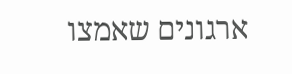ארגונים שאמצו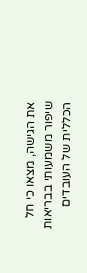את הגישה, מצאו כי חל שיפור משמעותי בבריאות הכללית של העובדים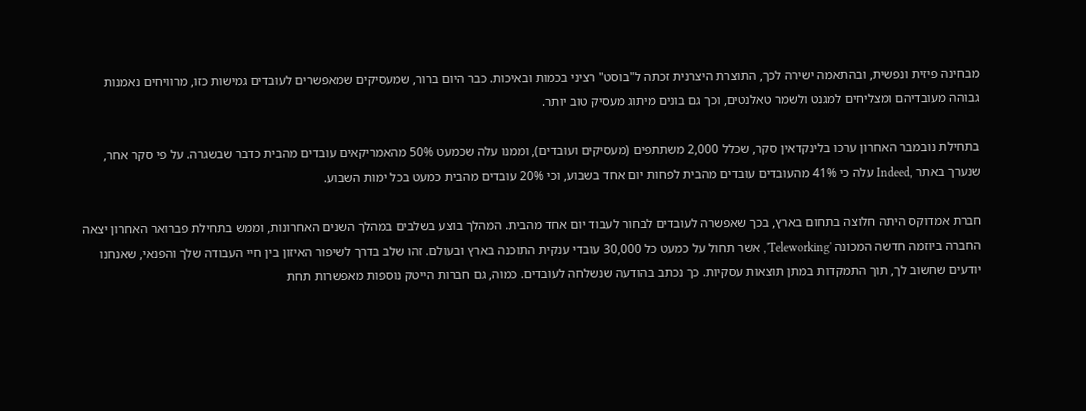מבחינה פיזית ונפשית, ובהתאמה ישירה לכך, התוצרת היצרנית זכתה ל"בוסט" רציני בכמות ובאיכות. כבר היום ברור, שמעסיקים שמאפשרים לעובדים גמישות כזו, מרוויחים נאמנות גבוהה מעובדיהם ומצליחים למגנט ולשמר טאלנטים, וכך גם בונים מיתוג מעסיק טוב יותר.

בתחילת נובמבר האחרון ערכו בלינקדאין סקר, שכלל 2,000 משתתפים (מעסיקים ועובדים), וממנו עלה שכמעט 50% מהאמריקאים עובדים מהבית כדבר שבשגרה. על פי סקר אחר, שנערך באתר ,Indeed עלה כי 41% מהעובדים עובדים מהבית לפחות יום אחד בשבוע, וכי 20% עובדים מהבית כמעט בכל ימות השבוע.

חברת אמדוקס היתה חלוצה בתחום בארץ, בכך שאפשרה לעובדים לבחור לעבוד יום אחד מהבית. המהלך בוצע בשלבים במהלך השנים האחרונות, וממש בתחילת פברואר האחרון יצאה החברה ביוזמה חדשה המכונה 'Teleworking', אשר תחול על כמעט כל 30,000 עובדי ענקית התוכנה בארץ ובעולם. זהו שלב בדרך לשיפור האיזון בין חיי העבודה שלך והפנאי, שאנחנו יודעים שחשוב לך, תוך התמקדות במתן תוצאות עסקיות. כך נכתב בהודעה שנשלחה לעובדים. כמוה, גם חברות הייטק נוספות מאפשרות תחת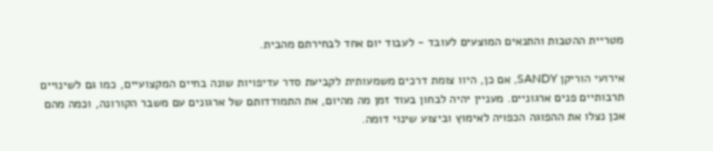מטריית ההטבות והתנאים המוצעים לעובד - לעבוד יום אחד לבחירתם מהבית.

אירועי הוריקן SANDY, אם כן, היוו צומת דרכים משמעותית לקביעת סדר עדיפויות שונה בחיים המקצועיים, כמו גם לשינויים תרבותיים פנים ארגוניים. מעניין יהיה לבחון בעוד זמן מה מהיום, את התמודדותם של ארגונים עם משבר הקורונה, וכמה מהם אכן נצלו את ההפוגה הכפויה לאימוץ וביצוע שינוי דומה.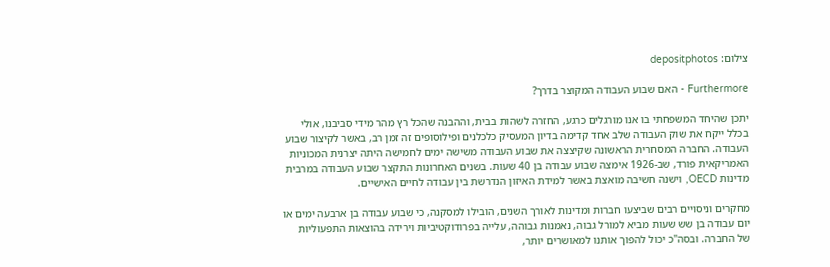צילום: depositphotos

Furthermore - האם שבוע העבודה המקוצר בדרך?

יתכן שהיחד המשפחתי בו אנו מורגלים כרגע, החזרה לשהות בבית, וההבנה שהכל רץ מהר מידי סביבנו, אולי בכלל ייקח את שוק העבודה שלב אחד קדימה בדיון המעסיק כלכלנים ופילוסופים זה זמן רב, באשר לקיצור שבוע העבודה. החברה המסחרית הראשונה שקיצצה את שבוע העבודה משישה ימים לחמישה היתה יצרנית המכוניות האמריקאית פורד, שב-1926 אימצה שבוע עבודה בן 40 שעות. בשנים האחרונות התקצר שבוע העבודה במרבית מדינות OECD, וישנה חשיבה מואצת באשר למידת האיזון הנדרשת בין עבודה לחיים האישיים.

מחקרים וניסויים רבים שביצעו חברות ומדינות לאורך השנים, הובילו למסקנה, כי שבוע עבודה בן ארבעה ימים או יום עבודה בן שש שעות מביא למורל גבוה, נאמנות גבוהה, עלייה בפרודוקטיביות וירידה בהוצאות התפעוליות של החברה. ובסה"כ יכול להפוך אותנו למאושרים יותר,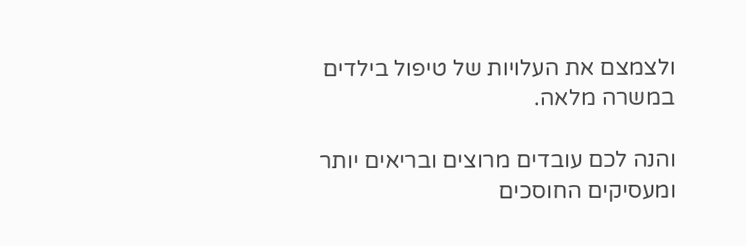ולצמצם את העלויות של טיפול בילדים במשרה מלאה.

והנה לכם עובדים מרוצים ובריאים יותר ומעסיקים החוסכים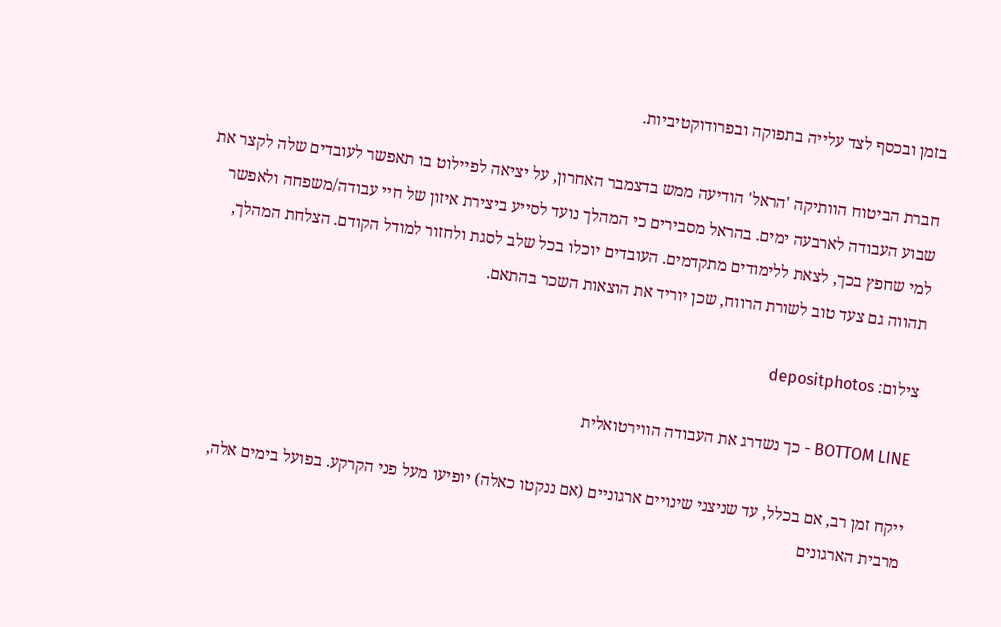בזמן ובכסף לצד עלייה בתפוקה ובפרודוקטיביות.

חברת הביטוח הוותיקה 'הראל' הודיעה ממש בדצמבר האחרון, על יציאה לפיילוט בו תאפשר לעובדים שלה לקצר את שבוע העבודה לארבעה ימים. בהראל מסבירים כי המהלך נועד לסייע ביצירת איזון של חיי עבודה/משפחה ולאפשר למי שחפץ בכך, לצאת ללימודים מתקדמים. העובדים יוכלו בכל שלב לסגת ולחזור למודל הקודם. הצלחת המהלך, תהווה גם צעד טוב לשורת הרווח, שכן יוריד את הוצאות השכר בהתאם.

צילום: depositphotos

BOTTOM LINE - כך נשדרג את העבודה הווירטואלית

ייקח זמן רב, אם בכלל, עד שניצני שינויים ארגוניים (אם ננקטו כאלה) יופיעו מעל פני הקרקע. בפועל בימים אלה, מרבית הארגונים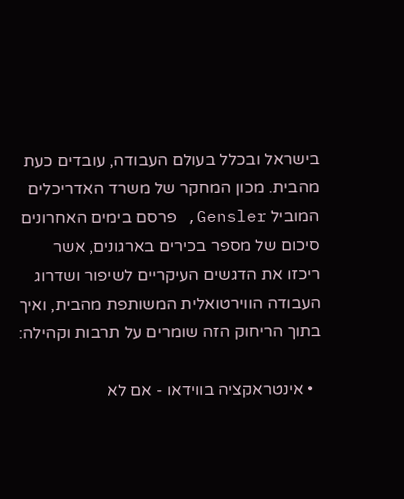בישראל ובכלל בעולם העבודה, עובדים כעת מהבית. מכון המחקר של משרד האדריכלים המוביל Gensler, פרסם בימים האחרונים סיכום של מספר בכירים בארגונים, אשר ריכזו את הדגשים העיקריים לשיפור ושדרוג העבודה הווירטואלית המשותפת מהבית, ואיך בתוך הריחוק הזה שומרים על תרבות וקהילה:

  • אינטראקציה בווידאו - אם לא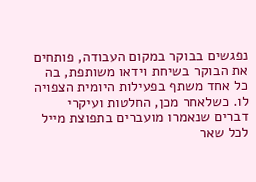נפגשים בבוקר במקום העבודה, פותחים את הבוקר בשיחת וידאו משותפת, בה כל אחד משתף בפעילות היומית הצפויה לו. כשלאחר מכן, החלטות ועיקרי דברים שנאמרו מועברים בתפוצת מייל לכל שאר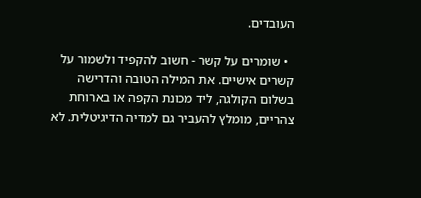העובדים.

  • שומרים על קשר - חשוב להקפיד ולשמור על קשרים אישיים. את המילה הטובה והדרישה בשלום הקולגה, ליד מכונת הקפה או בארוחת צהריים, מומלץ להעביר גם למדיה הדיגיטלית. לא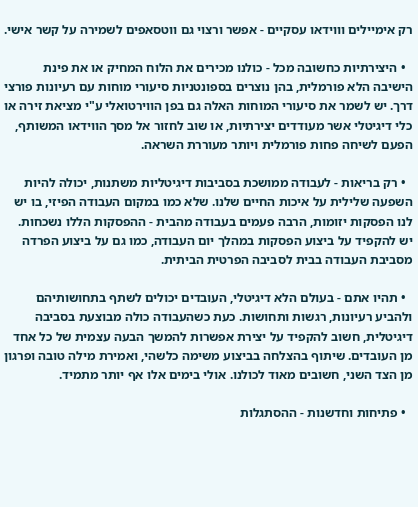רק אימיילים וווידאו עסקיים - אפשר ורצוי גם ווטסאפים לשמירה על קשר אישי.

  • היצירתיות כחשובה מכל - כולנו מכירים את הלוח המחיק או את פינת הישיבה הלא פורמלית, בהן נוצרים בספונטניות סיעורי מוחות עם רעיונות פורצי דרך. יש לשמר את סיעורי המוחות האלה גם בפן הווירטואלי ע"י מציאת זירה או כלי דיגיטלי אשר מעודדים יצירתיות, או שוב לחזור אל מסך הווידאו המשותף, הפעם לשיחה פחות פורמלית ויותר מעוררת השראה.

  • רק בריאות - לעבודה ממושכת בסביבות דיגיטליות משתנות, יכולה להיות השפעה שלילית על איכות החיים שלנו. שלא כמו במקום העבודה הפיזי, בו יש לנו הפסקות יזומות, הרבה פעמים בעבודה מהבית - ההפסקות הללו נשכחות. יש להקפיד על ביצוע הפסקות במהלך יום העבודה, כמו גם על ביצוע הפרדה מסביבת העבודה בבית לסביבה הפרטית הביתית.

  • תהיו אתם - בעולם הלא דיגיטלי, העובדים יכולים לשתף בתחושותיהם ולהביע רעיונות, רגשות ותחושות. כעת כשהעבודה כולה מבוצעת בסביבה דיגיטלית, חשוב להקפיד על יצירת אפשרות להמשך הבעה עצמית של כל אחד מן העובדים. שיתוף בהצלחה בביצוע משימה כלשהי, ואמירת מילה טובה ופרגון מן הצד השני, חשובים מאוד לכולנו. אולי בימים אלו אף יותר מתמיד.

  • פתיחות וחדשנות - ההסתגלות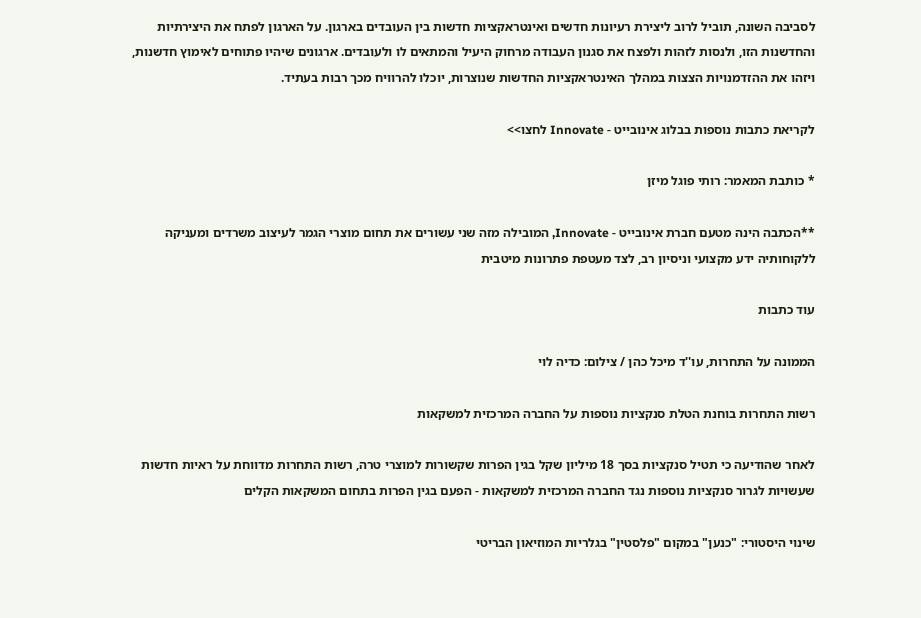לסביבה השונה, תוביל לרוב ליצירת רעיונות חדשים ואינטראקציות חדשות בין העובדים בארגון. על הארגון לפתח את היצירתיות והחדשנות הזו, ולנסות לזהות ולפצח את סגנון העבודה מרחוק היעיל והמתאים לו ולעובדים. ארגונים שיהיו פתוחים לאימוץ חדשנות, ויזהו את ההזדמנויות הצצות במהלך האינטראקציות החדשות שנוצרות, יוכלו להרוויח מכך רבות בעתיד.

לקריאת כתבות נוספות בבלוג אינובייט - Innovate לחצו>>

* כותבת המאמר: רותי פוגל מיזן

**הכתבה הינה מטעם חברת אינובייט - Innovate, המובילה מזה שני עשורים את תחום מוצרי הגמר לעיצוב משרדים ומעניקה ללקוחותיה ידע מקצועי וניסיון רב, לצד מעטפת פתרונות מיטבית

עוד כתבות

הממונה על התחרות, עו''ד מיכל כהן / צילום: כדיה לוי

רשות התחרות בוחנת הטלת סנקציות נוספות על החברה המרכזית למשקאות

לאחר שהודיעה כי תטיל סנקציות בסך 18 מיליון שקל בגין הפרות שקשורות למוצרי טרה, רשות התחרות מדווחת על ראיות חדשות שעשויות לגרור סנקציות נוספות נגד החברה המרכזית למשקאות - הפעם בגין הפרות בתחום המשקאות הקלים

שינוי היסטורי: "כנען" במקום "פלסטין" בגלריות המוזיאון הבריטי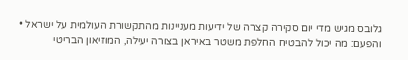גלובס מגיש מדי יום סקירה קצרה של ידיעות מעניינות מהתקשורת העולמית על ישראל • והפעם: מה יכול להבטיח החלפת משטר באיראן בצורה יעילה, המוזיאון הבריטי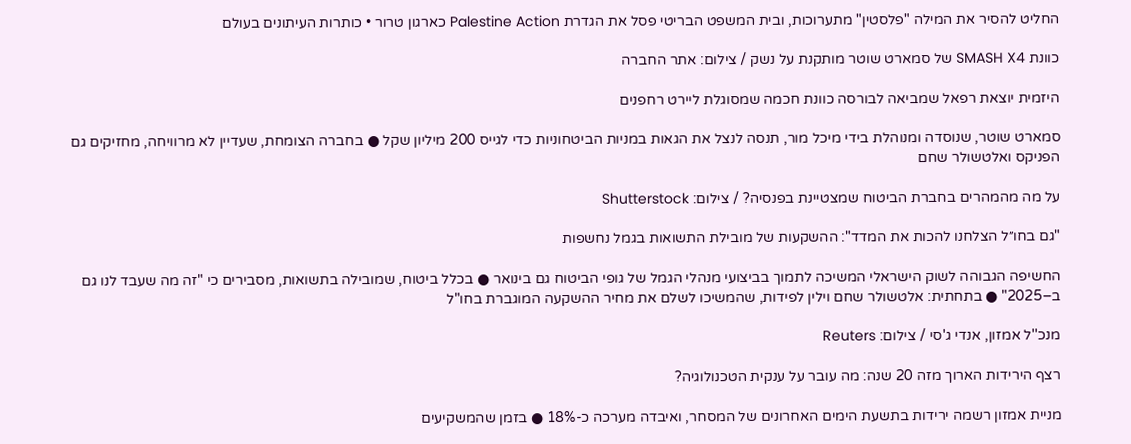החליט להסיר את המילה "פלסטין" מתערוכות, ובית המשפט הבריטי פסל את הגדרת Palestine Action כארגון טרור • כותרות העיתונים בעולם

כוונת SMASH X4 של סמארט שוטר מותקנת על נשק / צילום: אתר החברה

היזמית יוצאת רפאל שמביאה לבורסה כוונת חכמה שמסוגלת ליירט רחפנים

סמארט שוטר, שנוסדה ומנוהלת בידי מיכל מור, תנסה לנצל את הגאות במניות הביטחוניות כדי לגייס 200 מיליון שקל ● בחברה הצומחת, שעדיין לא מרוויחה, מחזיקים גם הפניקס ואלטשולר שחם

על מה מהמהרים בחברת הביטוח שמצטיינת בפנסיה? / צילום: Shutterstock

"גם בחו״ל הצלחנו להכות את המדד": ההשקעות של מובילת התשואות בגמל נחשפות

החשיפה הגבוהה לשוק הישראלי המשיכה לתמוך בביצועי מנהלי הגמל של גופי הביטוח גם בינואר ● בכלל ביטוח, שמובילה בתשואות, מסבירים כי "זה מה שעבד לנו גם ב–2025" ● בתחתית: אלטשולר שחם וילין לפידות, שהמשיכו לשלם את מחיר ההשקעה המוגברת בחו"ל

מנכ''ל אמזון, אנדי ג'סי / צילום: Reuters

רצף הירידות הארוך מזה 20 שנה: מה עובר על ענקית הטכנולוגיה?

מניית אמזון רשמה ירידות בתשעת הימים האחרונים של המסחר, ואיבדה מערכה כ-18% ● בזמן שהמשקיעים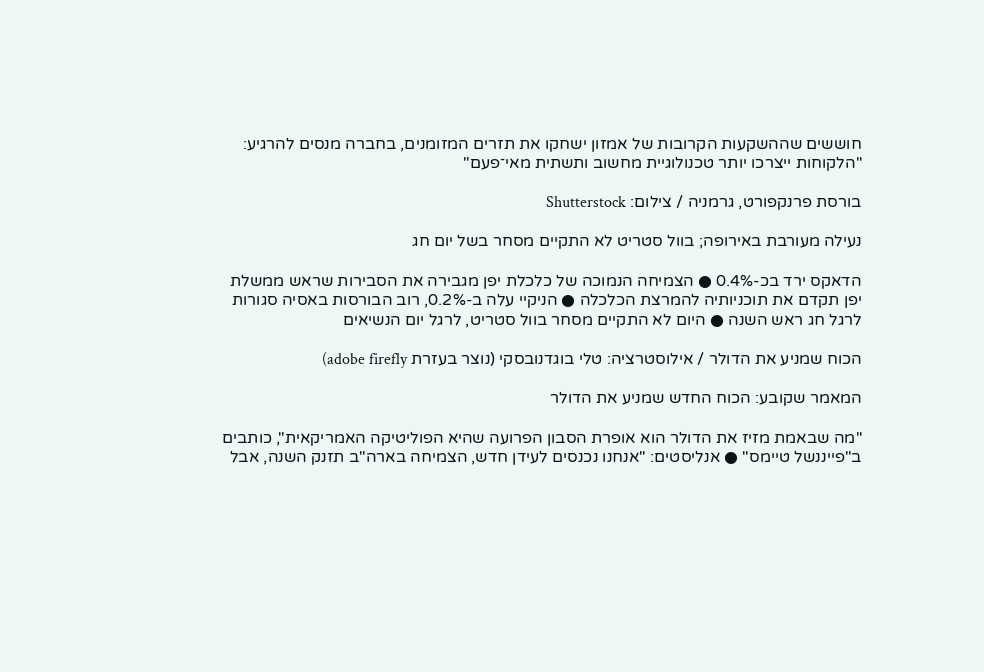חוששים שההשקעות הקרובות של אמזון ישחקו את תזרים המזומנים, בחברה מנסים להרגיע: "הלקוחות ייצרכו יותר טכנולוגיית מחשוב ותשתית מאי־פעם"

בורסת פרנקפורט, גרמניה / צילום: Shutterstock

נעילה מעורבת באירופה; בוול סטריט לא התקיים מסחר בשל יום חג

הדאקס ירד בכ-0.4% ● הצמיחה הנמוכה של כלכלת יפן מגבירה את הסבירות שראש ממשלת יפן תקדם את תוכניותיה להמרצת הכלכלה ● הניקיי עלה ב-0.2%, רוב הבורסות באסיה סגורות לרגל חג ראש השנה ● היום לא התקיים מסחר בוול סטריט, לרגל יום הנשיאים

הכוח שמניע את הדולר / אילוסטרציה: טלי בוגדנובסקי (נוצר בעזרת adobe firefly)

המאמר שקובע: הכוח החדש שמניע את הדולר

"מה שבאמת מזיז את הדולר הוא אופרת הסבון הפרועה שהיא הפוליטיקה האמריקאית", כותבים ב"פייננשל טיימס" ● אנליסטים: "אנחנו נכנסים לעידן חדש, הצמיחה בארה"ב תזנק השנה, אבל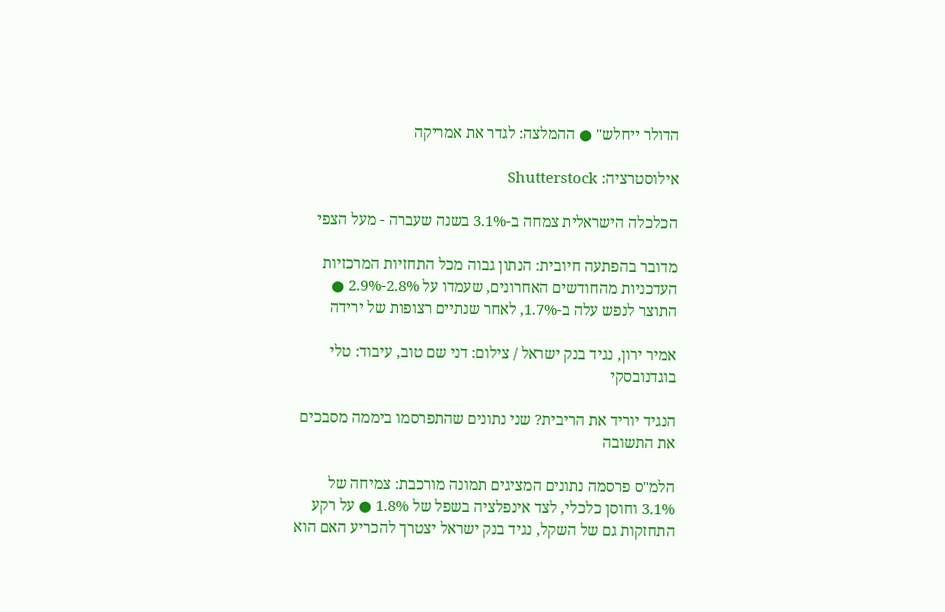הדולר ייחלש" ● ההמלצה: לגדר את אמריקה

אילוסטרציה: Shutterstock

הכלכלה הישראלית צמחה ב-3.1% בשנה שעברה - מעל הצפי

מדובר בהפתעה חיובית: הנתון גבוה מכל התחזיות המרכזיות העדכניות מהחודשים האחרונים, שעמדו על 2.8%-2.9% ● התוצר לנפש עלה ב-1.7%, לאחר שנתיים רצופות של ירידה

אמיר ירון, נגיד בנק ישראל / צילום: דני שם טוב, עיבוד: טלי בוגדנובסקי

הנגיד יוריד את הריבית? שני נתונים שהתפרסמו ביממה מסבכים את התשובה

הלמ"ס פרסמה נתונים המציגים תמונה מורכבת: צמיחה של 3.1% וחוסן כלכלי, לצד אינפלציה בשפל של 1.8% ● על רקע התחזקות גם של השקל, נגיד בנק ישראל יצטרך להכריע האם הוא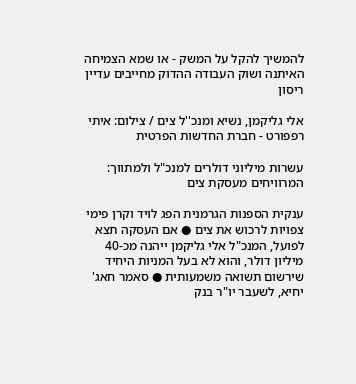להמשיך להקל על המשק - או שמא הצמיחה האיתנה ושוק העבודה ההדוק מחייבים עדיין ריסון

אלי גליקמן, נשיא ומנכ''ל צים / צילום: איתי רפפורט - חברת החדשות הפרטית

עשרות מיליוני דולרים למנכ"ל ולמתווך: המרוויחים מעסקת צים

ענקית הספנות הגרמנית הפג לויד וקרן פימי צפויות לרכוש את צים ● אם העסקה תצא לפועל, המנכ"ל אלי גליקמן ייהנה מכ-40 מיליון דולר, והוא לא בעל המניות היחיד שירשום תשואה משמעותית ● סאמר חאג' יחיא, לשעבר יו"ר בנק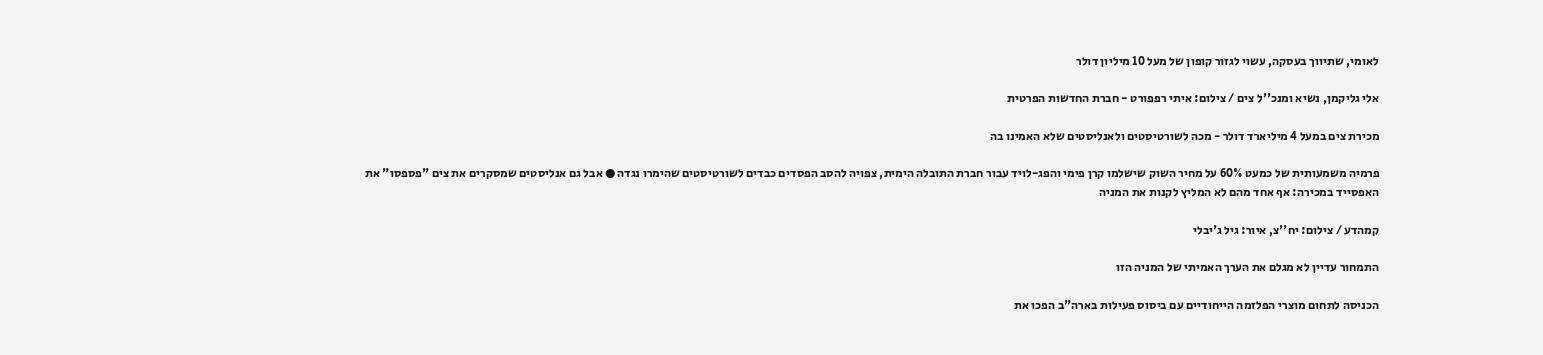לאומי, שתיווך בעסקה, עשוי לגזור קופון של מעל 10 מיליון דולר

אלי גליקמן, נשיא ומנכ''ל צים / צילום: איתי רפפורט - חברת החדשות הפרטית

מכירת צים במעל 4 מיליארד דולר - מכה לשורטיסטים ולאנליסטים שלא האמינו בה

פרמיה משמעותית של כמעט 60% על מחיר השוק שישלמו קרן פימי והפג-לויד עבור חברת התובלה הימית, צפויה להסב הפסדים כבדים לשורטיסטים שהימרו נגדה ● אבל גם אנליסטים שמסקרים את צים "פספסו" את האפסייד במכירה: אף אחד מהם לא המליץ לקנות את המניה

קמהדע / צילום: יח''צ, איור: גיל ג'יבלי

התמחור עדיין לא מגלם את הערך האמיתי של המניה הזו

הכניסה לתחום מוצרי הפלזמה הייחודיים עם ביסוס פעילות בארה"ב הפכו את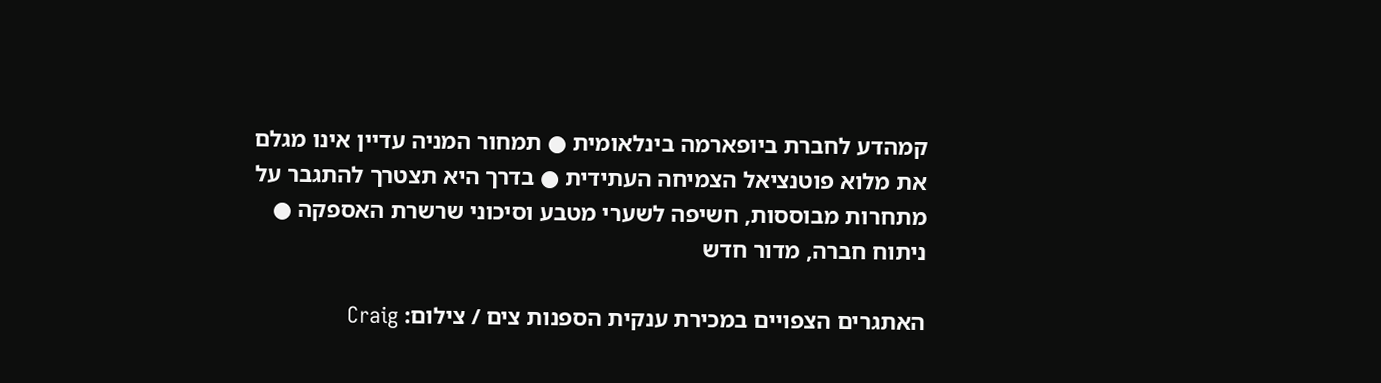קמהדע לחברת ביופארמה בינלאומית ● תמחור המניה עדיין אינו מגלם את מלוא פוטנציאל הצמיחה העתידית ● בדרך היא תצטרך להתגבר על מתחרות מבוססות, חשיפה לשערי מטבע וסיכוני שרשרת האספקה ● ניתוח חברה, מדור חדש

האתגרים הצפויים במכירת ענקית הספנות צים / צילום: Craig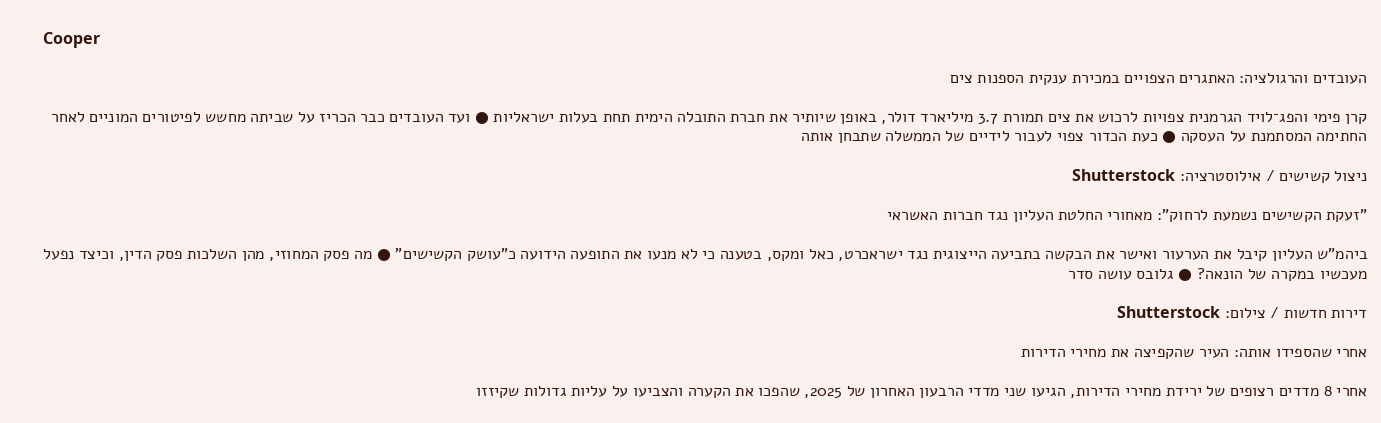Cooper

העובדים והרגולציה: האתגרים הצפויים במכירת ענקית הספנות צים

קרן פימי והפג־לויד הגרמנית צפויות לרכוש את צים תמורת 3.7 מיליארד דולר, באופן שיותיר את חברת התובלה הימית תחת בעלות ישראליות ● ועד העובדים כבר הכריז על שביתה מחשש לפיטורים המוניים לאחר החתימה המסתמנת על העסקה ● כעת הכדור צפוי לעבור לידיים של הממשלה שתבחן אותה

ניצול קשישים / אילוסטרציה: Shutterstock

"זעקת הקשישים נשמעת לרחוק": מאחורי החלטת העליון נגד חברות האשראי

ביהמ"ש העליון קיבל את הערעור ואישר את הבקשה בתביעה הייצוגית נגד ישראכרט, כאל ומקס, בטענה כי לא מנעו את התופעה הידועה כ"עושק הקשישים" ● מה פסק המחוזי, מהן השלכות פסק הדין, וכיצד נפעל מעכשיו במקרה של הונאה? ● גלובס עושה סדר

דירות חדשות / צילום: Shutterstock

אחרי שהספידו אותה: העיר שהקפיצה את מחירי הדירות

אחרי 8 מדדים רצופים של ירידת מחירי הדירות, הגיעו שני מדדי הרבעון האחרון של 2025, שהפכו את הקערה והצביעו על עליות גדולות שקיזזו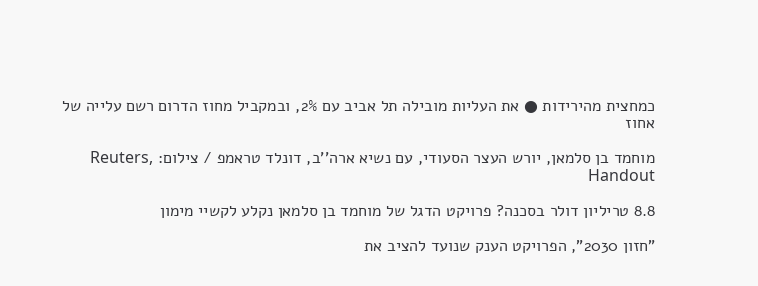כמחצית מהירידות ● את העליות מובילה תל אביב עם 2%, ובמקביל מחוז הדרום רשם עלייה של אחוז

מוחמד בן סלמאן, יורש העצר הסעודי, עם נשיא ארה''ב, דונלד טראמפ / צילום: Reuters, Handout

8.8 טריליון דולר בסכנה? פרויקט הדגל של מוחמד בן סלמאן נקלע לקשיי מימון

"חזון 2030", הפרויקט הענק שנועד להציב את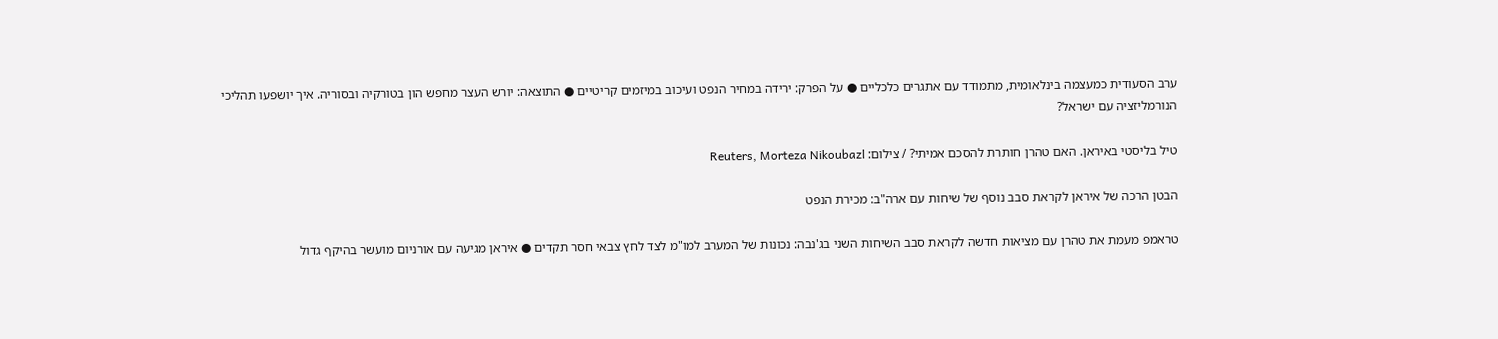ערב הסעודית כמעצמה בינלאומית, מתמודד עם אתגרים כלכליים ● על הפרק: ירידה במחיר הנפט ועיכוב במיזמים קריטיים ● התוצאה: יורש העצר מחפש הון בטורקיה ובסוריה. איך יושפעו תהליכי הנורמליזציה עם ישראל?

טיל בליסטי באיראן. האם טהרן חותרת להסכם אמיתי? / צילום: Reuters, Morteza Nikoubazl

הבטן הרכה של איראן לקראת סבב נוסף של שיחות עם ארה"ב: מכירת הנפט

טראמפ מעמת את טהרן עם מציאות חדשה לקראת סבב השיחות השני בג'נבה: נכונות של המערב למו"מ לצד לחץ צבאי חסר תקדים ● איראן מגיעה עם אורניום מועשר בהיקף גדול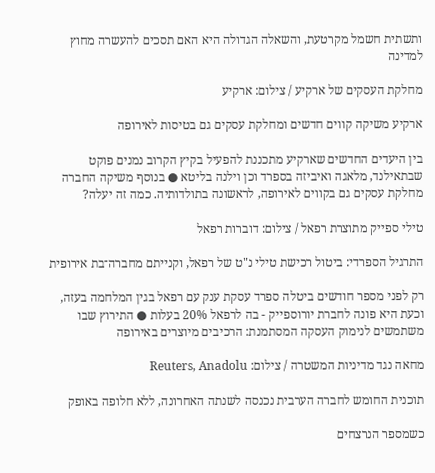ותשתית חשמל מקרטעת, והשאלה הגדולה היא האם תסכים להעשרה מחוץ למדינה

מחלקת העסקים של ארקיע / צילום: ארקיע

ארקיע משיקה קווים חדשים ומחלקת עסקים גם בטיסות לאירופה

בין היעדים החדשים שארקיע מתכננת להפעיל בקיץ הקרוב נמנים פוקט שבתאילנד, מלאגה ואיביזה בספרד וכן וילנה בליטא ● בנוסף משיקה החברה מחלקת עסקים גם בקווים לאירופה, לראשונה בתולדותיה. כמה זה יעלה?

טילי ספייק מתוצרת רפאל / צילום: דוברות רפאל

התרגיל הספרדי: ביטול רכישת טילי נ"ט של רפאל, וקנייתם מחברה־בת אירופית

רק לפני מספר חודשים ביטלה ספרד עסקת ענק עם רפאל בגין המלחמה בעזה, וכעת היא פונה לחברת יורוספייק - בה לרפאל 20% בעלות ● התירוץ שבו משתמשים לנימוק העסקה המסתמנת: הרכיבים מיוצרים באירופה

מחאה נגד מדיניות המשטרה / צילום: Reuters, Anadolu

תוכנית החומש לחברה הערבית נכנסה לשנתה האחרונה, ללא חלופה באופק

כשמספר הנרצחים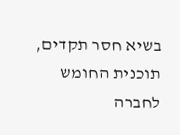בשיא חסר תקדים, תוכנית החומש לחברה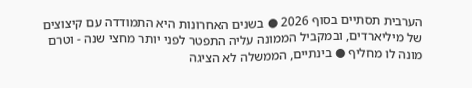הערבית תסתיים בסוף 2026 ● בשנים האחרונות היא התמודדה עם קיצוצים של מיליארדים, ובמקביל הממונה עליה התפטר לפני יותר מחצי שנה - וטרם מונה לו מחליף ● בינתיים, הממשלה לא הציגה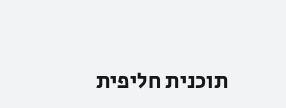תוכנית חליפית